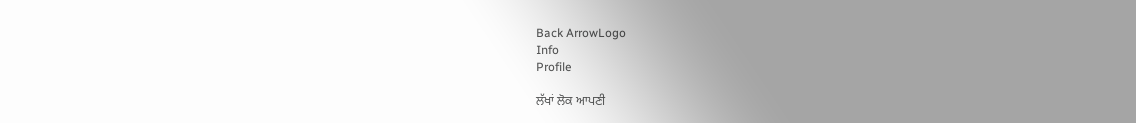Back ArrowLogo
Info
Profile

ਲੱਖਾਂ ਲੋਕ ਆਪਣੀ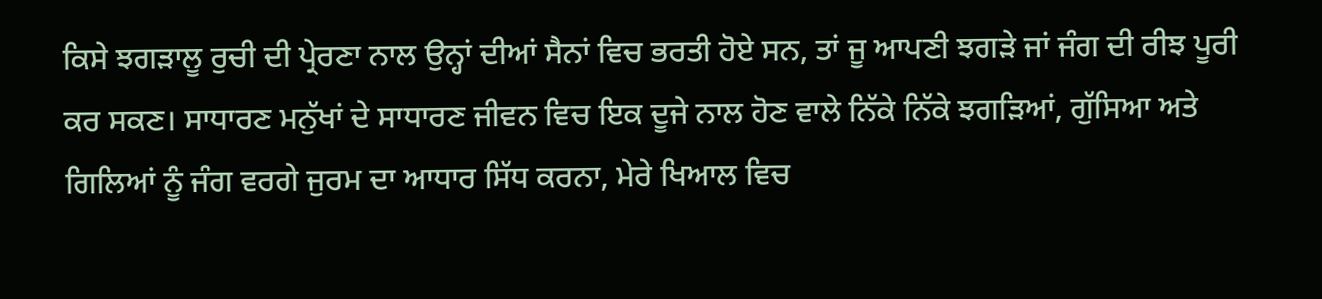ਕਿਸੇ ਝਗੜਾਲੂ ਰੁਚੀ ਦੀ ਪ੍ਰੇਰਣਾ ਨਾਲ ਉਨ੍ਹਾਂ ਦੀਆਂ ਸੈਨਾਂ ਵਿਚ ਭਰਤੀ ਹੋਏ ਸਨ, ਤਾਂ ਜੂ ਆਪਣੀ ਝਗੜੇ ਜਾਂ ਜੰਗ ਦੀ ਰੀਝ ਪੂਰੀ ਕਰ ਸਕਣ। ਸਾਧਾਰਣ ਮਨੁੱਖਾਂ ਦੇ ਸਾਧਾਰਣ ਜੀਵਨ ਵਿਚ ਇਕ ਦੂਜੇ ਨਾਲ ਹੋਣ ਵਾਲੇ ਨਿੱਕੇ ਨਿੱਕੇ ਝਗੜਿਆਂ, ਗੁੱਸਿਆ ਅਤੇ ਗਿਲਿਆਂ ਨੂੰ ਜੰਗ ਵਰਗੇ ਜੁਰਮ ਦਾ ਆਧਾਰ ਸਿੱਧ ਕਰਨਾ, ਮੇਰੇ ਖਿਆਲ ਵਿਚ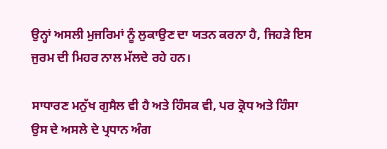ਉਨ੍ਹਾਂ ਅਸਲੀ ਮੁਜਰਿਮਾਂ ਨੂੰ ਲੁਕਾਉਣ ਦਾ ਯਤਨ ਕਰਨਾ ਹੈ, ਜਿਹੜੇ ਇਸ ਜੁਰਮ ਦੀ ਮਿਹਰ ਨਾਲ ਮੱਲਦੇ ਰਹੇ ਹਨ।

ਸਾਧਾਰਣ ਮਨੁੱਖ ਗੁਸੈਲ ਵੀ ਹੈ ਅਤੇ ਹਿੰਸਕ ਵੀ, ਪਰ ਕ੍ਰੋਧ ਅਤੇ ਹਿੰਸਾ ਉਸ ਦੇ ਅਸਲੇ ਦੇ ਪ੍ਰਧਾਨ ਅੰਗ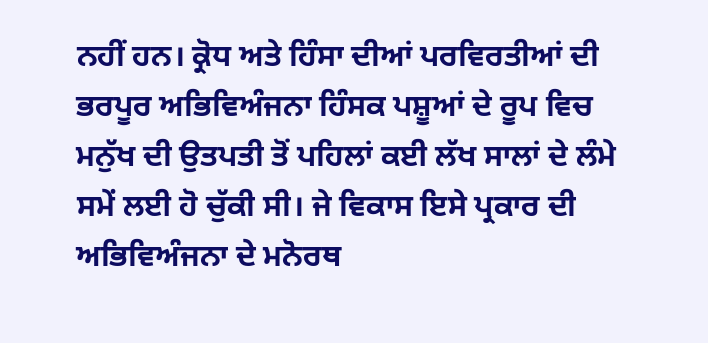ਨਹੀਂ ਹਨ। ਕ੍ਰੋਧ ਅਤੇ ਹਿੰਸਾ ਦੀਆਂ ਪਰਵਿਰਤੀਆਂ ਦੀ ਭਰਪੂਰ ਅਭਿਵਿਅੰਜਨਾ ਹਿੰਸਕ ਪਸ਼ੂਆਂ ਦੇ ਰੂਪ ਵਿਚ ਮਨੁੱਖ ਦੀ ਉਤਪਤੀ ਤੋਂ ਪਹਿਲਾਂ ਕਈ ਲੱਖ ਸਾਲਾਂ ਦੇ ਲੰਮੇ ਸਮੇਂ ਲਈ ਹੋ ਚੁੱਕੀ ਸੀ। ਜੇ ਵਿਕਾਸ ਇਸੇ ਪ੍ਰਕਾਰ ਦੀ ਅਭਿਵਿਅੰਜਨਾ ਦੇ ਮਨੋਰਥ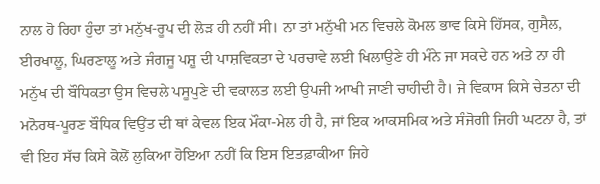ਨਾਲ ਹੋ ਰਿਹਾ ਹੁੰਦਾ ਤਾਂ ਮਨੁੱਖ-ਰੂਪ ਦੀ ਲੋੜ ਹੀ ਨਹੀਂ ਸੀ। ਨਾ ਤਾਂ ਮਨੁੱਖੀ ਮਨ ਵਿਚਲੇ ਕੋਮਲ ਭਾਵ ਕਿਸੇ ਹਿੱਸਕ, ਗੁਸੈਲ, ਈਰਖਾਲੂ, ਘਿਰਣਾਲੂ ਅਤੇ ਜੰਗਜੂ ਪਸ਼ੂ ਦੀ ਪਾਸ਼ਵਿਕਤਾ ਦੇ ਪਰਚਾਵੇ ਲਈ ਖਿਲਾਉਣੇ ਹੀ ਮੰਨੇ ਜਾ ਸਕਦੇ ਹਨ ਅਤੇ ਨਾ ਹੀ ਮਨੁੱਖ ਦੀ ਬੌਧਿਕਤਾ ਉਸ ਵਿਚਲੇ ਪਸੂਪੁਣੇ ਦੀ ਵਕਾਲਤ ਲਈ ਉਪਜੀ ਆਖੀ ਜਾਣੀ ਚਾਹੀਦੀ ਹੈ। ਜੇ ਵਿਕਾਸ ਕਿਸੇ ਚੇਤਨਾ ਦੀ ਮਨੋਰਥ-ਪੂਰਣ ਬੌਧਿਕ ਵਿਉਂਤ ਦੀ ਥਾਂ ਕੇਵਲ ਇਕ ਮੌਕਾ-ਮੇਲ ਹੀ ਹੈ, ਜਾਂ ਇਕ ਆਕਸਮਿਕ ਅਤੇ ਸੰਜੋਗੀ ਜਿਹੀ ਘਟਨਾ ਹੈ, ਤਾਂ ਵੀ ਇਹ ਸੱਚ ਕਿਸੇ ਕੋਲੋਂ ਲੁਕਿਆ ਹੋਇਆ ਨਹੀਂ ਕਿ ਇਸ ਇਤਫ਼ਾਕੀਆ ਜਿਹੇ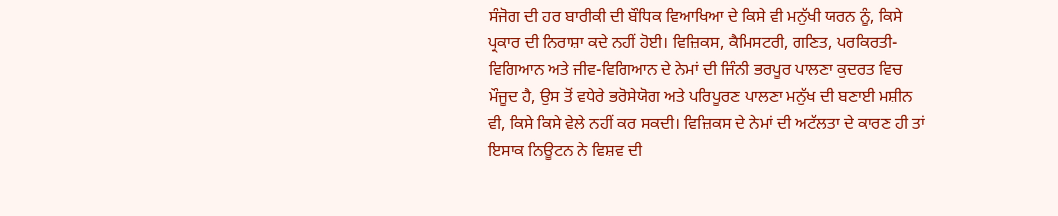ਸੰਜੋਗ ਦੀ ਹਰ ਬਾਰੀਕੀ ਦੀ ਬੌਧਿਕ ਵਿਆਖਿਆ ਦੇ ਕਿਸੇ ਵੀ ਮਨੁੱਖੀ ਯਰਨ ਨੂੰ, ਕਿਸੇ ਪ੍ਰਕਾਰ ਦੀ ਨਿਰਾਸ਼ਾ ਕਦੇ ਨਹੀਂ ਹੋਈ। ਵਿਜ਼ਿਕਸ, ਕੈਮਿਸਟਰੀ, ਗਣਿਤ, ਪਰਕਿਰਤੀ- ਵਿਗਿਆਨ ਅਤੇ ਜੀਵ-ਵਿਗਿਆਨ ਦੇ ਨੇਮਾਂ ਦੀ ਜਿੰਨੀ ਭਰਪੂਰ ਪਾਲਣਾ ਕੁਦਰਤ ਵਿਚ ਮੌਜੂਦ ਹੈ, ਉਸ ਤੋਂ ਵਧੇਰੇ ਭਰੋਸੇਯੋਗ ਅਤੇ ਪਰਿਪੂਰਣ ਪਾਲਣਾ ਮਨੁੱਖ ਦੀ ਬਣਾਈ ਮਸ਼ੀਨ ਵੀ, ਕਿਸੇ ਕਿਸੇ ਵੇਲੇ ਨਹੀਂ ਕਰ ਸਕਦੀ। ਵਿਜ਼ਿਕਸ ਦੇ ਨੇਮਾਂ ਦੀ ਅਟੱਲਤਾ ਦੇ ਕਾਰਣ ਹੀ ਤਾਂ ਇਸਾਕ ਨਿਊਟਨ ਨੇ ਵਿਸ਼ਵ ਦੀ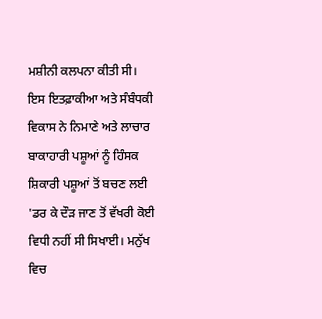ਮਸ਼ੀਨੀ ਕਲਪਨਾ ਕੀਤੀ ਸੀ। ਇਸ ਇਤਫ਼ਾਕੀਆ ਅਤੇ ਸੰਬੰਧਕੀ ਵਿਕਾਸ ਨੇ ਨਿਮਾਣੇ ਅਤੇ ਲਾਚਾਰ ਬਾਕਾਹਾਰੀ ਪਸ਼ੂਆਂ ਨੂੰ ਹਿੰਸਕ ਸ਼ਿਕਾਰੀ ਪਸ਼ੂਆਂ ਤੋਂ ਬਚਣ ਲਈ 'ਡਰ ਕੇ ਦੌੜ ਜਾਣ ਤੋਂ ਵੱਖਰੀ ਕੋਈ ਵਿਧੀ ਨਹੀਂ ਸੀ ਸਿਖਾਈ। ਮਨੁੱਖ ਵਿਚ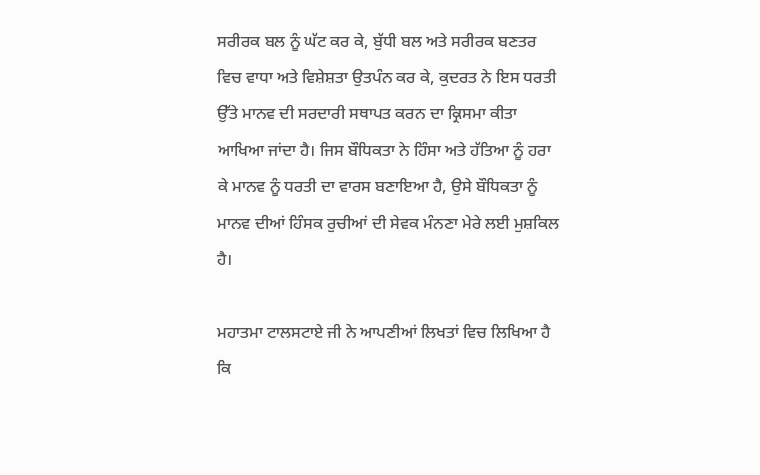ਸਰੀਰਕ ਬਲ ਨੂੰ ਘੱਟ ਕਰ ਕੇ, ਬੁੱਧੀ ਬਲ ਅਤੇ ਸਰੀਰਕ ਬਣਤਰ ਵਿਚ ਵਾਧਾ ਅਤੇ ਵਿਸ਼ੇਸ਼ਤਾ ਉਤਪੰਨ ਕਰ ਕੇ, ਕੁਦਰਤ ਨੇ ਇਸ ਧਰਤੀ ਉੱਤੇ ਮਾਨਵ ਦੀ ਸਰਦਾਰੀ ਸਥਾਪਤ ਕਰਨ ਦਾ ਕ੍ਰਿਸਮਾ ਕੀਤਾ ਆਖਿਆ ਜਾਂਦਾ ਹੈ। ਜਿਸ ਬੌਧਿਕਤਾ ਨੇ ਹਿੰਸਾ ਅਤੇ ਹੱਤਿਆ ਨੂੰ ਹਰਾ ਕੇ ਮਾਨਵ ਨੂੰ ਧਰਤੀ ਦਾ ਵਾਰਸ ਬਣਾਇਆ ਹੈ, ਉਸੇ ਬੌਧਿਕਤਾ ਨੂੰ ਮਾਨਵ ਦੀਆਂ ਹਿੰਸਕ ਰੁਚੀਆਂ ਦੀ ਸੇਵਕ ਮੰਨਣਾ ਮੇਰੇ ਲਈ ਮੁਸ਼ਕਿਲ ਹੈ।

ਮਹਾਤਮਾ ਟਾਲਸਟਾਏ ਜੀ ਨੇ ਆਪਣੀਆਂ ਲਿਖਤਾਂ ਵਿਚ ਲਿਖਿਆ ਹੈ ਕਿ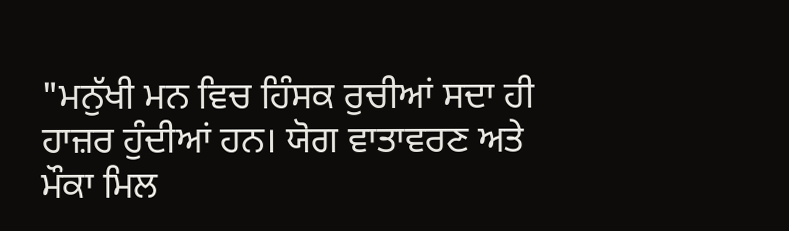"ਮਨੁੱਖੀ ਮਨ ਵਿਚ ਹਿੰਸਕ ਰੁਚੀਆਂ ਸਦਾ ਹੀ ਹਾਜ਼ਰ ਹੁੰਦੀਆਂ ਹਨ। ਯੋਗ ਵਾਤਾਵਰਣ ਅਤੇ ਮੌਕਾ ਮਿਲ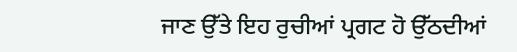ਜਾਣ ਉੱਤੇ ਇਹ ਰੁਚੀਆਂ ਪ੍ਰਗਟ ਹੋ ਉੱਠਦੀਆਂ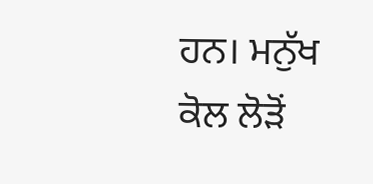ਹਨ। ਮਨੁੱਖ ਕੋਲ ਲੋੜੋਂ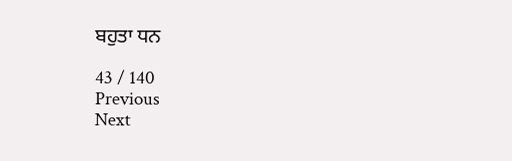ਬਹੁਤਾ ਧਨ

43 / 140
Previous
Next